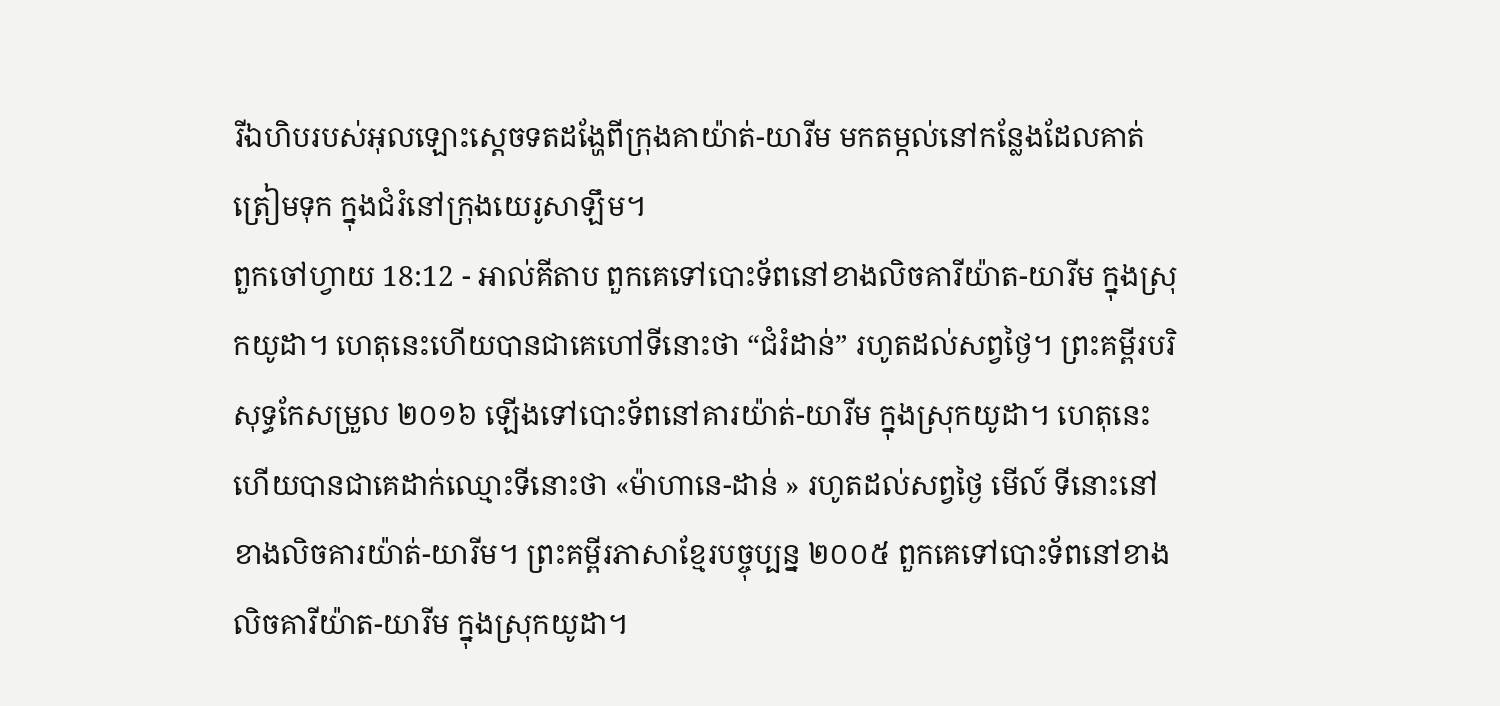រីឯហិបរបស់អុលឡោះស្តេចទតដង្ហែពីក្រុងគាយ៉ាត់-យារីម មកតម្កល់នៅកន្លែងដែលគាត់ត្រៀមទុក ក្នុងជំរំនៅក្រុងយេរូសាឡឹម។
ពួកចៅហ្វាយ 18:12 - អាល់គីតាប ពួកគេទៅបោះទ័ពនៅខាងលិចគារីយ៉ាត-យារីម ក្នុងស្រុកយូដា។ ហេតុនេះហើយបានជាគេហៅទីនោះថា “ជំរំដាន់” រហូតដល់សព្វថ្ងៃ។ ព្រះគម្ពីរបរិសុទ្ធកែសម្រួល ២០១៦ ឡើងទៅបោះទ័ពនៅគារយ៉ាត់-យារីម ក្នុងស្រុកយូដា។ ហេតុនេះហើយបានជាគេដាក់ឈ្មោះទីនោះថា «ម៉ាហានេ-ដាន់ » រហូតដល់សព្វថ្ងៃ មើល៍ ទីនោះនៅខាងលិចគារយ៉ាត់-យារីម។ ព្រះគម្ពីរភាសាខ្មែរបច្ចុប្បន្ន ២០០៥ ពួកគេទៅបោះទ័ពនៅខាងលិចគារីយ៉ាត-យារីម ក្នុងស្រុកយូដា។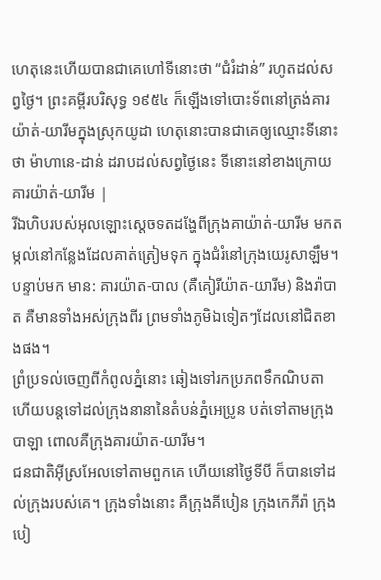ហេតុនេះហើយបានជាគេហៅទីនោះថា “ជំរំដាន់” រហូតដល់សព្វថ្ងៃ។ ព្រះគម្ពីរបរិសុទ្ធ ១៩៥៤ ក៏ឡើងទៅបោះទ័ពនៅត្រង់គារយ៉ាត់-យារីមក្នុងស្រុកយូដា ហេតុនោះបានជាគេឲ្យឈ្មោះទីនោះថា ម៉ាហានេ-ដាន់ ដរាបដល់សព្វថ្ងៃនេះ ទីនោះនៅខាងក្រោយគារយ៉ាត់-យារីម |
រីឯហិបរបស់អុលឡោះស្តេចទតដង្ហែពីក្រុងគាយ៉ាត់-យារីម មកតម្កល់នៅកន្លែងដែលគាត់ត្រៀមទុក ក្នុងជំរំនៅក្រុងយេរូសាឡឹម។
បន្ទាប់មក មាន: គារយ៉ាត-បាល (គឺគៀរីយ៉ាត-យារីម) និងរ៉ាបាត គឺមានទាំងអស់ក្រុងពីរ ព្រមទាំងភូមិឯទៀតៗដែលនៅជិតខាងផង។
ព្រំប្រទល់ចេញពីកំពូលភ្នំនោះ ឆៀងទៅរកប្រភពទឹកណិបតា ហើយបន្តទៅដល់ក្រុងនានានៃតំបន់ភ្នំអេប្រូន បត់ទៅតាមក្រុងបាឡា ពោលគឺក្រុងគារយ៉ាត-យារីម។
ជនជាតិអ៊ីស្រអែលទៅតាមពួកគេ ហើយនៅថ្ងៃទីបី ក៏បានទៅដល់ក្រុងរបស់គេ។ ក្រុងទាំងនោះ គឺក្រុងគីបៀន ក្រុងកេភីរ៉ា ក្រុងបៀ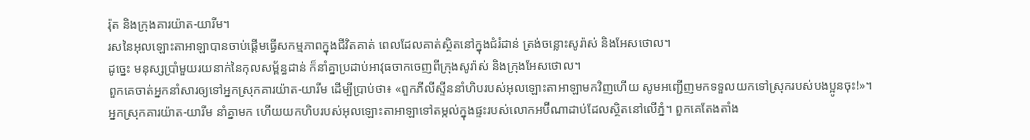រ៉ុត និងក្រុងគារយ៉ាត-យារីម។
រសនៃអុលឡោះតាអាឡាបានចាប់ផ្តើមធ្វើសកម្មភាពក្នុងជីវិតគាត់ ពេលដែលគាត់ស្ថិតនៅក្នុងជំរំដាន់ ត្រង់ចន្លោះសូរ៉ាស់ និងអែសថោល។
ដូច្នេះ មនុស្សប្រាំមួយរយនាក់នៃកុលសម្ព័ន្ធដាន់ ក៏នាំគ្នាប្រដាប់អាវុធចាកចេញពីក្រុងសូរ៉ាស់ និងក្រុងអែសថោល។
ពួកគេចាត់អ្នកនាំសារឲ្យទៅអ្នកស្រុកគារយ៉ាត-យារីម ដើម្បីប្រាប់ថា៖ «ពួកភីលីស្ទីននាំហិបរបស់អុលឡោះតាអាឡាមកវិញហើយ សូមអញ្ជើញមកទទួលយកទៅស្រុករបស់បងប្អូនចុះ!»។
អ្នកស្រុកគារយ៉ាត-យារីម នាំគ្នាមក ហើយយកហិបរបស់អុលឡោះតាអាឡាទៅតម្កល់ក្នុងផ្ទះរបស់លោកអប៊ីណាដាប់ដែលស្ថិតនៅលើភ្នំ។ ពួកគេតែងតាំង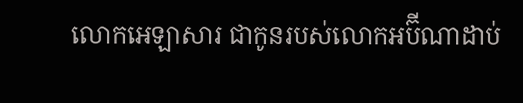លោកអេឡាសារ ជាកូនរបស់លោកអប៊ីណាដាប់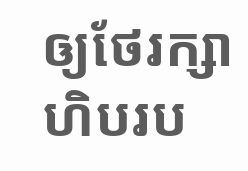ឲ្យថែរក្សាហិបរប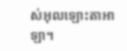ស់អុលឡោះតាអាឡា។